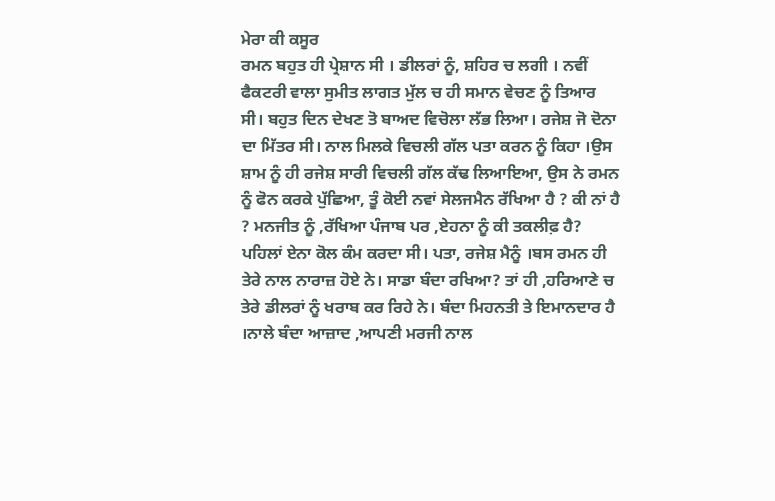ਮੇਰਾ ਕੀ ਕਸੂਰ
ਰਮਨ ਬਹੁਤ ਹੀ ਪ੍ਰੇਸ਼ਾਨ ਸੀ । ਡੀਲਰਾਂ ਨੂੰ, ਸ਼ਹਿਰ ਚ ਲਗੀ । ਨਵੀਂ ਫੈਕਟਰੀ ਵਾਲਾ ਸੁਮੀਤ ਲਾਗਤ ਮੁੱਲ ਚ ਹੀ ਸਮਾਨ ਵੇਚਣ ਨੂੰ ਤਿਆਰ ਸੀ। ਬਹੁਤ ਦਿਨ ਦੇਖਣ ਤੋ ਬਾਅਦ ਵਿਚੋਲਾ ਲੱਭ ਲਿਆ। ਰਜੇਸ਼ ਜੋ ਦੋਨਾ ਦਾ ਮਿੱਤਰ ਸੀ। ਨਾਲ ਮਿਲਕੇ ਵਿਚਲੀ ਗੱਲ ਪਤਾ ਕਰਨ ਨੂੰ ਕਿਹਾ ।ਉਸ ਸ਼ਾਮ ਨੂੰ ਹੀ ਰਜੇਸ਼ ਸਾਰੀ ਵਿਚਲੀ ਗੱਲ ਕੱਢ ਲਿਆਇਆ, ਉਸ ਨੇ ਰਮਨ ਨੂੰ ਫੋਨ ਕਰਕੇ ਪੁੱਛਿਆ, ਤੂੰ ਕੋਈ ਨਵਾਂ ਸੇਲਜਮੈਨ ਰੱਖਿਆ ਹੈ ? ਕੀ ਨਾਂ ਹੈ ? ਮਨਜੀਤ ਨੂੰ ,ਰੱਖਿਆ ਪੰਜਾਬ ਪਰ ,ਏਹਨਾ ਨੂੰ ਕੀ ਤਕਲੀਫ਼ ਹੈ? ਪਹਿਲਾਂ ਏਨਾ ਕੋਲ ਕੰਮ ਕਰਦਾ ਸੀ। ਪਤਾ, ਰਜੇਸ਼ ਮੈਨੂੰ ।ਬਸ ਰਮਨ ਹੀ ਤੇਰੇ ਨਾਲ ਨਾਰਾਜ਼ ਹੋਏ ਨੇ। ਸਾਡਾ ਬੰਦਾ ਰਖਿਆ? ਤਾਂ ਹੀ ,ਹਰਿਆਣੇ ਚ ਤੇਰੇ ਡੀਲਰਾਂ ਨੂੰ ਖਰਾਬ ਕਰ ਰਿਹੇ ਨੇ। ਬੰਦਾ ਮਿਹਨਤੀ ਤੇ ਇਮਾਨਦਾਰ ਹੈ ।ਨਾਲੇ ਬੰਦਾ ਆਜ਼ਾਦ ,ਆਪਣੀ ਮਰਜੀ ਨਾਲ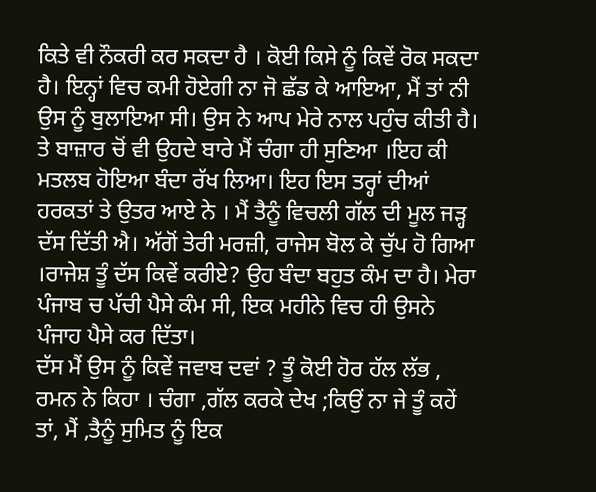ਕਿਤੇ ਵੀ ਨੌਕਰੀ ਕਰ ਸਕਦਾ ਹੈ । ਕੋਈ ਕਿਸੇ ਨੂੰ ਕਿਵੇਂ ਰੋਕ ਸਕਦਾ ਹੈ। ਇਨ੍ਹਾਂ ਵਿਚ ਕਮੀ ਹੋਏਗੀ ਨਾ ਜੋ ਛੱਡ ਕੇ ਆਇਆ, ਮੈਂ ਤਾਂ ਨੀ ਉਸ ਨੂੰ ਬੁਲਾਇਆ ਸੀ। ਉਸ ਨੇ ਆਪ ਮੇਰੇ ਨਾਲ ਪਹੁੰਚ ਕੀਤੀ ਹੈ। ਤੇ ਬਾਜ਼ਾਰ ਚੋਂ ਵੀ ਉਹਦੇ ਬਾਰੇ ਮੈਂ ਚੰਗਾ ਹੀ ਸੁਣਿਆ ।ਇਹ ਕੀ ਮਤਲਬ ਹੋਇਆ ਬੰਦਾ ਰੱਖ ਲਿਆ। ਇਹ ਇਸ ਤਰ੍ਹਾਂ ਦੀਆਂ ਹਰਕਤਾਂ ਤੇ ਉਤਰ ਆਏ ਨੇ । ਮੈਂ ਤੈਨੂੰ ਵਿਚਲੀ ਗੱਲ ਦੀ ਮੂਲ ਜੜ੍ਹ ਦੱਸ ਦਿੱਤੀ ਐ। ਅੱਗੋਂ ਤੇਰੀ ਮਰਜ਼ੀ, ਰਾਜੇਸ ਬੋਲ ਕੇ ਚੁੱਪ ਹੋ ਗਿਆ ।ਰਾਜੇਸ਼ ਤੂੰ ਦੱਸ ਕਿਵੇਂ ਕਰੀਏ? ਉਹ ਬੰਦਾ ਬਹੁਤ ਕੰਮ ਦਾ ਹੈ। ਮੇਰਾ ਪੰਜਾਬ ਚ ਪੱਚੀ ਪੈਸੇ ਕੰਮ ਸੀ, ਇਕ ਮਹੀਨੇ ਵਿਚ ਹੀ ਉਸਨੇ ਪੰਜਾਹ ਪੈਸੇ ਕਰ ਦਿੱਤਾ।
ਦੱਸ ਮੈਂ ਉਸ ਨੂੰ ਕਿਵੇਂ ਜਵਾਬ ਦਵਾਂ ? ਤੂੰ ਕੋਈ ਹੋਰ ਹੱਲ ਲੱਭ , ਰਮਨ ਨੇ ਕਿਹਾ । ਚੰਗਾ ,ਗੱਲ ਕਰਕੇ ਦੇਖ ;ਕਿਉਂ ਨਾ ਜੇ ਤੂੰ ਕਹੇਂ ਤਾਂ, ਮੈਂ ,ਤੈਨੂੰ ਸੁਮਿਤ ਨੂੰ ਇਕ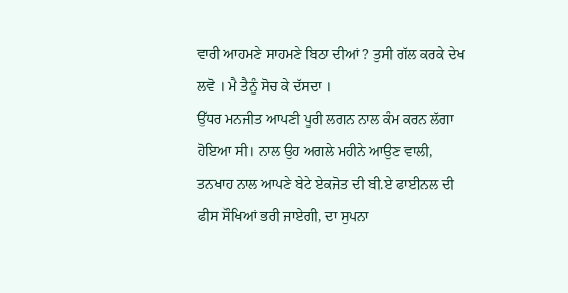ਵਾਰੀ ਆਹਮਣੇ ਸਾਹਮਣੇ ਬਿਠਾ ਦੀਆਂ ? ਤੁਸੀ ਗੱਲ ਕਰਕੇ ਦੇਖ ਲਵੋ । ਮੈ ਤੈਨੂੰ ਸੋਚ ਕੇ ਦੱਸਦਾ ।
ਉੱਧਰ ਮਨਜੀਤ ਆਪਣੀ ਪੂਰੀ ਲਗਨ ਨਾਲ ਕੰਮ ਕਰਨ ਲੱਗਾ ਹੋਇਆ ਸੀ। ਨਾਲ ਉਹ ਅਗਲੇ ਮਹੀਨੇ ਆਉਣ ਵਾਲੀ, ਤਨਖਾਹ ਨਾਲ ਆਪਣੇ ਬੇਟੇ ਏਕਜੋਤ ਦੀ ਬੀ.ਏ ਫਾਈਨਲ ਦੀ ਫੀਸ ਸੌਖਿਆਂ ਭਰੀ ਜਾਏਗੀ, ਦਾ ਸੁਪਨਾ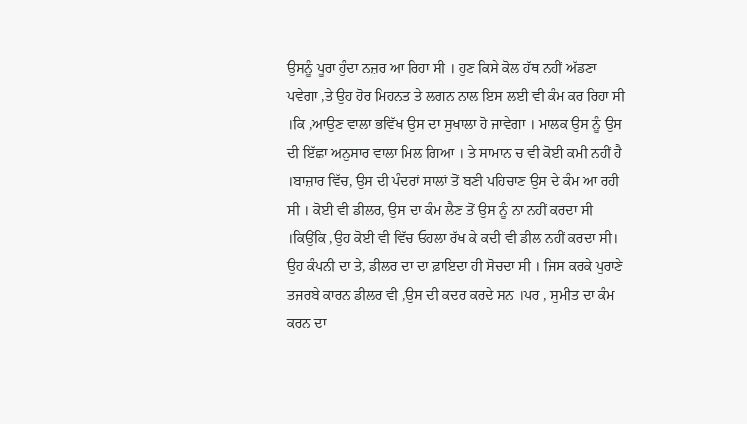ਉਸਨੂੰ ਪੂਰਾ ਹੁੰਦਾ ਨਜ਼ਰ ਆ ਰਿਹਾ ਸੀ । ਹੁਣ ਕਿਸੇ ਕੋਲ ਹੱਥ ਨਹੀਂ ਅੱਡਣਾ ਪਵੇਗਾ ,ਤੇ ਉਹ ਹੋਰ ਮਿਹਨਤ ਤੇ ਲਗਨ ਨਾਲ ਇਸ ਲਈ ਵੀ ਕੰਮ ਕਰ ਰਿਹਾ ਸੀ ।ਕਿ ,ਆਉਣ ਵਾਲਾ ਭਵਿੱਖ ਉਸ ਦਾ ਸੁਖਾਲਾ ਹੋ ਜਾਵੇਗਾ । ਮਾਲਕ ਉਸ ਨੂੰ ਉਸ ਦੀ ਇੱਛਾ ਅਨੁਸਾਰ ਵਾਲਾ ਮਿਲ ਗਿਆ । ਤੇ ਸਾਮਾਨ ਚ ਵੀ ਕੋਈ ਕਮੀ ਨਹੀਂ ਹੈ ।ਬਾਜ਼ਾਰ ਵਿੱਚ, ਉਸ ਦੀ ਪੰਦਰਾਂ ਸਾਲਾਂ ਤੋਂ ਬਣੀ ਪਹਿਚਾਣ ਉਸ ਦੇ ਕੰਮ ਆ ਰਹੀ ਸੀ । ਕੋਈ ਵੀ ਡੀਲਰ, ਉਸ ਦਾ ਕੰਮ ਲੈਣ ਤੋਂ ਉਸ ਨੂੰ ਨਾ ਨਹੀਂ ਕਰਦਾ ਸੀ ।ਕਿਉਂਕਿ ,ਉਹ ਕੋਈ ਵੀ ਵਿੱਚ ਓਹਲਾ ਰੱਖ ਕੇ ਕਦੀ ਵੀ ਡੀਲ ਨਹੀਂ ਕਰਦਾ ਸੀ। ਉਹ ਕੰਪਨੀ ਦਾ ਤੇ, ਡੀਲਰ ਦਾ ਦਾ ਫ਼ਾਇਦਾ ਹੀ ਸੋਚਦਾ ਸੀ । ਜਿਸ ਕਰਕੇ ਪੁਰਾਣੇ ਤਜਰਬੇ ਕਾਰਨ ਡੀਲਰ ਵੀ ,ਉਸ ਦੀ ਕਦਰ ਕਰਦੇ ਸਨ ।ਪਰ , ਸੁਮੀਤ ਦਾ ਕੰਮ ਕਰਨ ਦਾ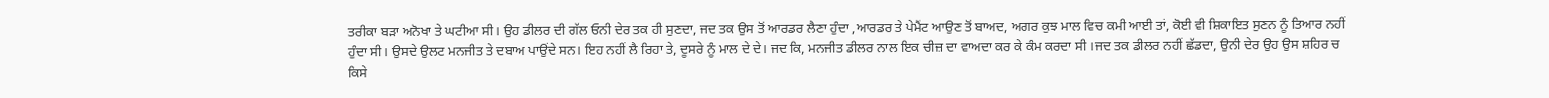ਤਰੀਕਾ ਬੜਾ ਅਨੋਖਾ ਤੇ ਘਟੀਆ ਸੀ। ਉਹ ਡੀਲਰ ਦੀ ਗੱਲ ਓਨੀ ਦੇਰ ਤਕ ਹੀ ਸੁਣਦਾ, ਜਦ ਤਕ ਉਸ ਤੋਂ ਆਰਡਰ ਲੈਣਾ ਹੁੰਦਾ ,ਆਰਡਰ ਤੇ ਪੇਮੈਂਟ ਆਉਣ ਤੋਂ ਬਾਅਦ, ਅਗਰ ਕੁਝ ਮਾਲ ਵਿਚ ਕਮੀ ਆਈ ਤਾਂ, ਕੋਈ ਵੀ ਸ਼ਿਕਾਇਤ ਸੁਣਨ ਨੂੰ ਤਿਆਰ ਨਹੀਂ ਹੁੰਦਾ ਸੀ। ਉਸਦੇ ਉਲਟ ਮਨਜੀਤ ਤੇ ਦਬਾਅ ਪਾਉਂਦੇ ਸਨ। ਇਹ ਨਹੀਂ ਲੈ ਰਿਹਾ ਤੇ, ਦੂਸਰੇ ਨੂੰ ਮਾਲ ਦੇ ਦੇ। ਜਦ ਕਿ, ਮਨਜੀਤ ਡੀਲਰ ਨਾਲ ਇਕ ਚੀਜ਼ ਦਾ ਵਾਅਦਾ ਕਰ ਕੇ ਕੰਮ ਕਰਦਾ ਸੀ ।ਜਦ ਤਕ ਡੀਲਰ ਨਹੀਂ ਛੱਡਦਾ, ਉਨੀ ਦੇਰ ਉਹ ਉਸ ਸ਼ਹਿਰ ਚ ਕਿਸੇ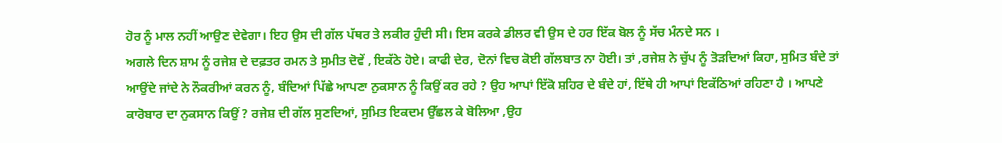ਹੋਰ ਨੂੰ ਮਾਲ ਨਹੀਂ ਆਉਣ ਦੇਵੇਗਾ। ਇਹ ਉਸ ਦੀ ਗੱਲ ਪੱਥਰ ਤੇ ਲਕੀਰ ਹੁੰਦੀ ਸੀ। ਇਸ ਕਰਕੇ ਡੀਲਰ ਵੀ ਉਸ ਦੇ ਹਰ ਇੱਕ ਬੋਲ ਨੂੰ ਸੱਚ ਮੰਨਦੇ ਸਨ ।
ਅਗਲੇ ਦਿਨ ਸ਼ਾਮ ਨੂੰ ਰਜੇਸ਼ ਦੇ ਦਫ਼ਤਰ ਰਮਨ ਤੇ ਸੁਮੀਤ ਦੋਵੇਂ , ਇਕੱਠੇ ਹੋਏ। ਕਾਫੀ ਦੇਰ, ਦੋਨਾਂ ਵਿਚ ਕੋਈ ਗੱਲਬਾਤ ਨਾ ਹੋਈ। ਤਾਂ ,ਰਜੇਸ਼ ਨੇ ਚੁੱਪ ਨੂੰ ਤੋੜਦਿਆਂ ਕਿਹਾ, ਸੁਮਿਤ ਬੰਦੇ ਤਾਂ ਆਉਂਦੇ ਜਾਂਦੇ ਨੇ ਨੌਕਰੀਆਂ ਕਰਨ ਨੂੰ, ਬੰਦਿਆਂ ਪਿੱਛੇ ਆਪਣਾ ਨੁਕਸਾਨ ਨੂੰ ਕਿਉਂ ਕਰ ਰਹੇ ? ਉਹ ਆਪਾਂ ਇੱਕੋ ਸ਼ਹਿਰ ਦੇ ਬੰਦੇ ਹਾਂ, ਇੱਥੇ ਹੀ ਆਪਾਂ ਇਕੱਠਿਆਂ ਰਹਿਣਾ ਹੈ । ਆਪਣੇ ਕਾਰੋਬਾਰ ਦਾ ਨੁਕਸਾਨ ਕਿਉਂ ? ਰਜੇਸ਼ ਦੀ ਗੱਲ ਸੁਣਦਿਆਂ, ਸੁਮਿਤ ਇਕਦਮ ਉੱਛਲ ਕੇ ਬੋਲਿਆ ,ਉਹ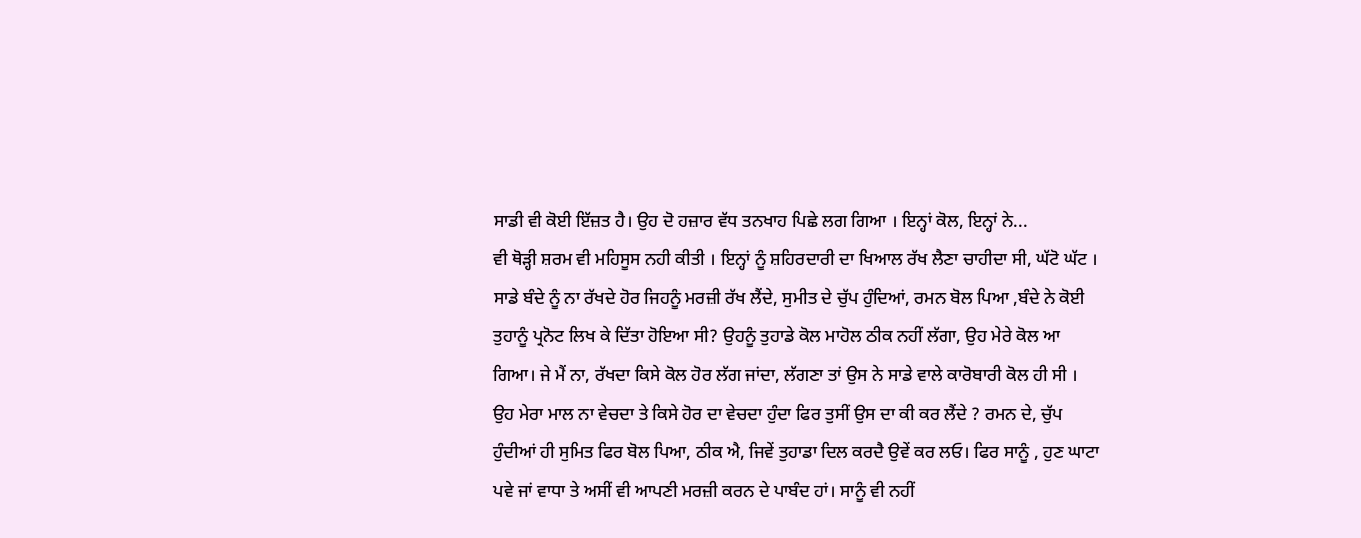ਸਾਡੀ ਵੀ ਕੋਈ ਇੱਜ਼ਤ ਹੈ। ਉਹ ਦੋ ਹਜ਼ਾਰ ਵੱਧ ਤਨਖਾਹ ਪਿਛੇ ਲਗ ਗਿਆ । ਇਨ੍ਹਾਂ ਕੋਲ, ਇਨ੍ਹਾਂ ਨੇ...
ਵੀ ਥੋੜ੍ਹੀ ਸ਼ਰਮ ਵੀ ਮਹਿਸੂਸ ਨਹੀ ਕੀਤੀ । ਇਨ੍ਹਾਂ ਨੂੰ ਸ਼ਹਿਰਦਾਰੀ ਦਾ ਖਿਆਲ ਰੱਖ ਲੈਣਾ ਚਾਹੀਦਾ ਸੀ, ਘੱਟੋ ਘੱਟ । ਸਾਡੇ ਬੰਦੇ ਨੂੰ ਨਾ ਰੱਖਦੇ ਹੋਰ ਜਿਹਨੂੰ ਮਰਜ਼ੀ ਰੱਖ ਲੈਂਦੇ, ਸੁਮੀਤ ਦੇ ਚੁੱਪ ਹੁੰਦਿਆਂ, ਰਮਨ ਬੋਲ ਪਿਆ ,ਬੰਦੇ ਨੇ ਕੋਈ ਤੁਹਾਨੂੰ ਪ੍ਰਨੋਟ ਲਿਖ ਕੇ ਦਿੱਤਾ ਹੋਇਆ ਸੀ? ਉਹਨੂੰ ਤੁਹਾਡੇ ਕੋਲ ਮਾਹੋਲ ਠੀਕ ਨਹੀਂ ਲੱਗਾ, ਉਹ ਮੇਰੇ ਕੋਲ ਆ ਗਿਆ। ਜੇ ਮੈਂ ਨਾ, ਰੱਖਦਾ ਕਿਸੇ ਕੋਲ ਹੋਰ ਲੱਗ ਜਾਂਦਾ, ਲੱਗਣਾ ਤਾਂ ਉਸ ਨੇ ਸਾਡੇ ਵਾਲੇ ਕਾਰੋਬਾਰੀ ਕੋਲ ਹੀ ਸੀ । ਉਹ ਮੇਰਾ ਮਾਲ ਨਾ ਵੇਚਦਾ ਤੇ ਕਿਸੇ ਹੋਰ ਦਾ ਵੇਚਦਾ ਹੁੰਦਾ ਫਿਰ ਤੁਸੀਂ ਉਸ ਦਾ ਕੀ ਕਰ ਲੈਂਦੇ ? ਰਮਨ ਦੇ, ਚੁੱਪ ਹੁੰਦੀਆਂ ਹੀ ਸੁਮਿਤ ਫਿਰ ਬੋਲ ਪਿਆ, ਠੀਕ ਐ, ਜਿਵੇਂ ਤੁਹਾਡਾ ਦਿਲ ਕਰਦੈ ਉਵੇਂ ਕਰ ਲਓ। ਫਿਰ ਸਾਨੂੰ , ਹੁਣ ਘਾਟਾ ਪਵੇ ਜਾਂ ਵਾਧਾ ਤੇ ਅਸੀਂ ਵੀ ਆਪਣੀ ਮਰਜ਼ੀ ਕਰਨ ਦੇ ਪਾਬੰਦ ਹਾਂ। ਸਾਨੂੰ ਵੀ ਨਹੀਂ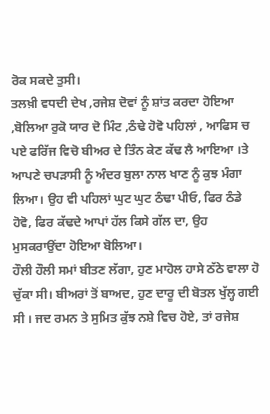ਰੋਕ ਸਕਦੇ ਤੁਸੀ।
ਤਲਖ਼ੀ ਵਧਦੀ ਦੇਖ ,ਰਜੇਸ਼ ਦੋਵਾਂ ਨੂੰ ਸ਼ਾਂਤ ਕਰਦਾ ਹੋਇਆ ,ਬੋਲਿਆ ਰੁਕੋ ਯਾਰ ਦੋ ਮਿੰਟ ,ਠੰਢੇ ਹੋਵੋ ਪਹਿਲਾਂ , ਆਫਿਸ ਚ ਪਏ ਫਰਿੱਜ ਵਿਚੋ ਬੀਅਰ ਦੇ ਤਿੰਨ ਕੇਣ ਕੱਢ ਲੈ ਆਇਆ ।ਤੇ ਆਪਣੇ ਚਪੜਾਸੀ ਨੂੰ ਅੰਦਰ ਬੁਲਾ ਨਾਲ ਖਾਣ ਨੂੰ ਕੁਝ ਮੰਗਾ ਲਿਆ। ਉਹ ਵੀ ਪਹਿਲਾਂ ਘੁਟ ਘੁਟ ਠੰਢਾ ਪੀਓ, ਫਿਰ ਠੰਡੇ ਹੋਵੋ, ਫਿਰ ਕੱਢਦੇ ਆਪਾਂ ਹੱਲ ਕਿਸੇ ਗੱਲ ਦਾ, ਉਹ ਮੁਸਕਰਾਉਂਦਾ ਹੋਇਆ ਬੋਲਿਆ।
ਹੌਲੀ ਹੌਲੀ ਸਮਾਂ ਬੀਤਣ ਲੱਗਾ, ਹੁਣ ਮਾਹੋਲ ਹਾਸੇ ਠੱਠੇ ਵਾਲਾ ਹੋ ਚੁੱਕਾ ਸੀ। ਬੀਅਰਾਂ ਤੋਂ ਬਾਅਦ, ਹੁਣ ਦਾਰੂ ਦੀ ਬੋਤਲ ਖੁੱਲ੍ਹ ਗਈ ਸੀ । ਜਦ ਰਮਨ ਤੇ ਸੁਮਿਤ ਕੁੱਝ ਨਸ਼ੇ ਵਿਚ ਹੋਏ, ਤਾਂ ਰਜੇਸ਼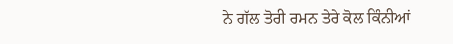ਨੇ ਗੱਲ ਤੋਰੀ ਰਮਨ ਤੇਰੇ ਕੋਲ ਕਿੰਨੀਆਂ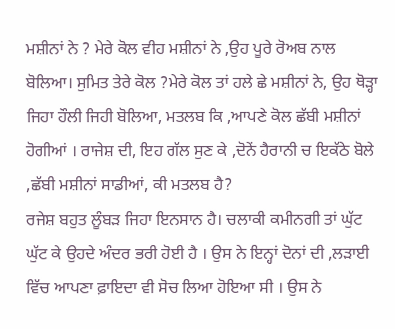ਮਸ਼ੀਨਾਂ ਨੇ ? ਮੇਰੇ ਕੋਲ ਵੀਹ ਮਸ਼ੀਨਾਂ ਨੇ ,ਉਹ ਪੂਰੇ ਰੋਅਬ ਨਾਲ ਬੋਲਿਆ। ਸੁਮਿਤ ਤੇਰੇ ਕੋਲ ?ਮੇਰੇ ਕੋਲ ਤਾਂ ਹਲੇ ਛੇ ਮਸ਼ੀਨਾਂ ਨੇ, ਉਹ ਥੋੜ੍ਹਾ ਜਿਹਾ ਹੌਲੀ ਜਿਹੀ ਬੋਲਿਆ, ਮਤਲਬ ਕਿ ,ਆਪਣੇ ਕੋਲ ਛੱਬੀ ਮਸ਼ੀਨਾਂ ਹੋਗੀਆਂ । ਰਾਜੇਸ਼ ਦੀ, ਇਹ ਗੱਲ ਸੁਣ ਕੇ ,ਦੋਨੇਂ ਹੈਰਾਨੀ ਚ ਇਕੱਠੇ ਬੋਲੇ ,ਛੱਬੀ ਮਸ਼ੀਨਾਂ ਸਾਡੀਆਂ, ਕੀ ਮਤਲਬ ਹੈ?
ਰਜੇਸ਼ ਬਹੁਤ ਲੂੰਬੜ ਜਿਹਾ ਇਨਸਾਨ ਹੈ। ਚਲਾਕੀ ਕਮੀਨਗੀ ਤਾਂ ਘੁੱਟ ਘੁੱਟ ਕੇ ਉਹਦੇ ਅੰਦਰ ਭਰੀ ਹੋਈ ਹੈ । ਉਸ ਨੇ ਇਨ੍ਹਾਂ ਦੋਨਾਂ ਦੀ ,ਲੜਾਈ ਵਿੱਚ ਆਪਣਾ ਫ਼ਾਇਦਾ ਵੀ ਸੋਚ ਲਿਆ ਹੋਇਆ ਸੀ । ਉਸ ਨੇ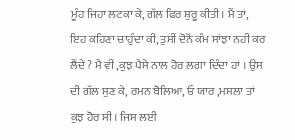ਮੂੰਹ ਜਿਹਾ ਲਟਕਾ ਕੇ, ਗੱਲ ਫਿਰ ਸ਼ੁਰੂ ਕੀਤੀ। ਮੈਂ ਤਾਂ, ਇਹ ਕਹਿਣਾ ਚਾਹੁੰਦਾ ਕੀ, ਤੁਸੀਂ ਦੋਨੋਂ ਕੰਮ ਸਾਂਝਾ ਨਹੀ ਕਰ ਲੈਂਦੇ ? ਮੈ ਵੀਂ ,ਕੁਝ ਪੈਸੇ ਨਾਲ ਹੋਰ ਲਗਾ ਦਿੰਦਾ ਹਾਂ । ਉਸ ਦੀ ਗੱਲ ਸੁਣ ਕੇ, ਰਮਨ ਬੋਲਿਆ, ਓ ਯਾਰ ,ਮਸਲਾ ਤਾਂ ਕੁਝ ਹੋਰ ਸੀ। ਜਿਸ ਲਈ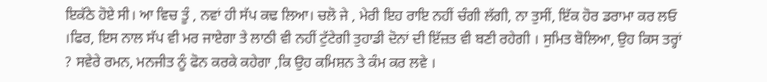ਇਕੱਠੇ ਹੋਏ ਸੀ। ਆ ਵਿਚ ਤੂੰ , ਨਵਾਂ ਹੀ ਸੱਪ ਕਢ ਲਿਆ। ਚਲੋ ਜੇ , ਮੇਰੀ ਇਹ ਰਾਇ ਨਹੀਂ ਚੰਗੀ ਲੱਗੀ, ਨਾ ਤੁਸੀਂ, ਇੱਕ ਹੋਰ ਡਰਾਮਾ ਕਰ ਲਓ ।ਫਿਰ, ਇਸ ਨਾਲ ਸੱਪ ਵੀ ਮਰ ਜਾਏਗਾ ਤੇ ਲਾਠੀ ਵੀ ਨਹੀਂ ਟੁੱਟੇਗੀ ਤੁਹਾਡੀ ਦੋਨਾਂ ਦੀ ਇੱਜ਼ਤ ਵੀ ਬਣੀ ਰਹੇਗੀ । ਸੁਮਿਤ ਬੋਲਿਆ, ਉਹ ਕਿਸ ਤਰ੍ਹਾਂ ? ਸਵੇਰੇ ਰਮਨ, ਮਨਜੀਤ ਨੂੰ ਫੋਨ ਕਰਕੇ ਕਹੇਗਾ ,ਕਿ ਉਹ ਕਮਿਸ਼ਨ ਤੇ ਕੰਮ ਕਰ ਲਵੇ ।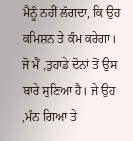ਮੈਨੂੰ ਨਹੀਂ ਲੱਗਦਾ, ਕਿ ਉਹ ਕਮਿਸ਼ਨ ਤੇ ਕੰਮ ਕਰੇਗਾ।
ਜੋ ਮੈਂ ,ਤੁਹਾਡੇ ਦੋਨਾਂ ਤੋਂ ਉਸ ਬਾਰੇ ਸੁਣਿਆ ਹੈ। ਜੇ ਉਹ ,ਮੰਨ ਗਿਆ ਤੇ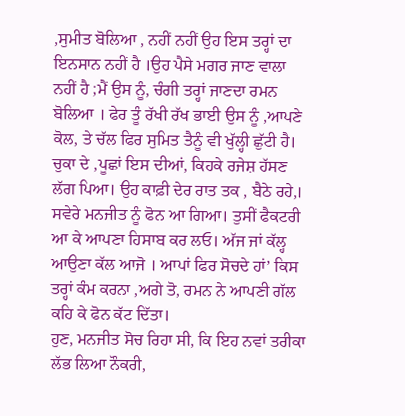,ਸੁਮੀਤ ਬੋਲਿਆ , ਨਹੀਂ ਨਹੀਂ ਉਹ ਇਸ ਤਰ੍ਹਾਂ ਦਾ ਇਨਸਾਨ ਨਹੀਂ ਹੈ ।ਉਹ ਪੈਸੇ ਮਗਰ ਜਾਣ ਵਾਲਾ ਨਹੀਂ ਹੈ ;ਮੈਂ ਉਸ ਨੂੰ, ਚੰਗੀ ਤਰ੍ਹਾਂ ਜਾਣਦਾ ਰਮਨ ਬੋਲਿਆ । ਫੇਰ ਤੂੰ ਰੱਖੀ ਰੱਖ ਭਾਈ ਉਸ ਨੂੰ ,ਆਪਣੇ ਕੋਲ, ਤੇ ਚੱਲ ਫਿਰ ਸੁਮਿਤ ਤੈਨੂੰ ਵੀ ਖੁੱਲ੍ਹੀ ਛੁੱਟੀ ਹੈ। ਚੁਕਾ ਦੇ ,ਪੂਛਾਂ ਇਸ ਦੀਆਂ, ਕਿਹਕੇ ਰਜੇਸ਼ ਹੱਸਣ ਲੱਗ ਪਿਆ। ਉਹ ਕਾਫ਼ੀ ਦੇਰ ਰਾਤ ਤਕ , ਬੈਠੇ ਰਹੇ,।
ਸਵੇਰੇ ਮਨਜੀਤ ਨੂੰ ਫੋਨ ਆ ਗਿਆ। ਤੁਸੀਂ ਫੈਕਟਰੀ ਆ ਕੇ ਆਪਣਾ ਹਿਸਾਬ ਕਰ ਲਓ। ਅੱਜ ਜਾਂ ਕੱਲ੍ਹ ਆਉਣਾ ਕੱਲ ਆਜੋ । ਆਪਾਂ ਫਿਰ ਸੋਚਦੇ ਹਾਂ’ ਕਿਸ ਤਰ੍ਹਾਂ ਕੰਮ ਕਰਨਾ ,ਅਗੇ ਤੋ, ਰਮਨ ਨੇ ਆਪਣੀ ਗੱਲ ਕਹਿ ਕੇ ਫੋਨ ਕੱਟ ਦਿੱਤਾ।
ਹੁਣ, ਮਨਜੀਤ ਸੋਚ ਰਿਹਾ ਸੀ, ਕਿ ਇਹ ਨਵਾਂ ਤਰੀਕਾ ਲੱਭ ਲਿਆ ਨੌਕਰੀ,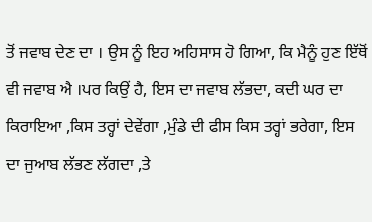ਤੋਂ ਜਵਾਬ ਦੇਣ ਦਾ । ਉਸ ਨੂੰ ਇਹ ਅਹਿਸਾਸ ਹੋ ਗਿਆ, ਕਿ ਮੈਨੂੰ ਹੁਣ ਇੱਥੋਂ ਵੀ ਜਵਾਬ ਐ ।ਪਰ ਕਿਉਂ ਹੈ, ਇਸ ਦਾ ਜਵਾਬ ਲੱਭਦਾ, ਕਦੀ ਘਰ ਦਾ ਕਿਰਾਇਆ ,ਕਿਸ ਤਰ੍ਹਾਂ ਦੇਵੇਂਗਾ ,ਮੁੰਡੇ ਦੀ ਫੀਸ ਕਿਸ ਤਰ੍ਹਾਂ ਭਰੇਗਾ, ਇਸ ਦਾ ਜੁਆਬ ਲੱਭਣ ਲੱਗਦਾ ,ਤੇ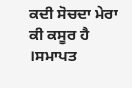ਕਦੀ ਸੋਚਦਾ ਮੇਰਾ ਕੀ ਕਸੂਰ ਹੈ ।ਸਮਾਪਤ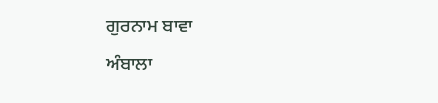ਗੁਰਨਾਮ ਬਾਵਾ
ਅੰਬਾਲਾ